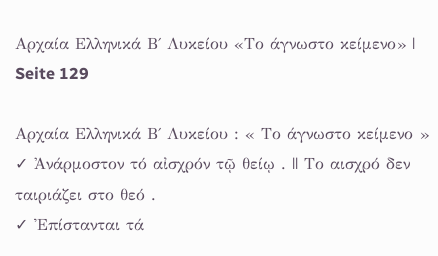Αρχαία Ελληνικά Β΄ Λυκείου «Το άγνωστο κείμενο» | Seite 129

Αρχαία Ελληνικά Β΄ Λυκείου : « Το άγνωστο κείμενο »
✓ Ἀνάρμοστον τό αἰσχρόν τῷ θείῳ . || Το αισχρό δεν ταιριάζει στο θεό .
✓ Ἐπίστανται τά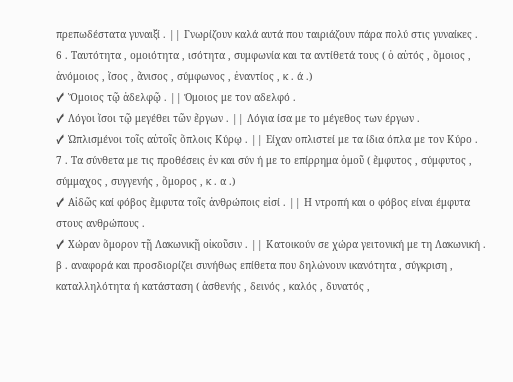πρεπωδέστατα γυναιξί . || Γνωρίζουν καλά αυτά που ταιριάζουν πάρα πολύ στις γυναίκες .
6 . Ταυτότητα , ομοιότητα , ισότητα , συμφωνία και τα αντίθετά τους ( ὁ αὐτός , ὅμοιος , ἀνόμοιος , ἴσος , ἄνισος , σύμφωνος , ἐναντίος , κ . ά .)
✓ Ὅμοιος τῷ ἀδελφῷ . || Όμοιος με τον αδελφό .
✓ Λόγοι ἵσοι τῷ μεγέθει τῶν ἔργων . || Λόγια ίσα με το μέγεθος των έργων .
✓ Ὡπλισμένοι τοῖς αὐτοῖς ὅπλοις Κύρῳ . || Είχαν οπλιστεί με τα ίδια όπλα με τον Κύρο .
7 . Τα σύνθετα με τις προθέσεις ἐν και σύν ή με το επίρρημα ὁμοῦ ( ἔμφυτος , σύμφυτος , σύμμαχος , συγγενής , ὅμορος , κ . α .)
✓ Αἰδῶς καί φόβος ἔμφυτα τοῖς ἀνθρώποις εἰσί . || Η ντροπή και ο φόβος είναι έμφυτα στους ανθρώπους .
✓ Χώραν ὅμορον τῇ Λακωνικῇ οἰκοῦσιν . || Κατοικούν σε χώρα γειτονική με τη Λακωνική .
β . αναφορά και προσδιορίζει συνήθως επίθετα που δηλώνουν ικανότητα , σύγκριση , καταλληλότητα ή κατάσταση ( ἀσθενής , δεινός , καλός , δυνατός ,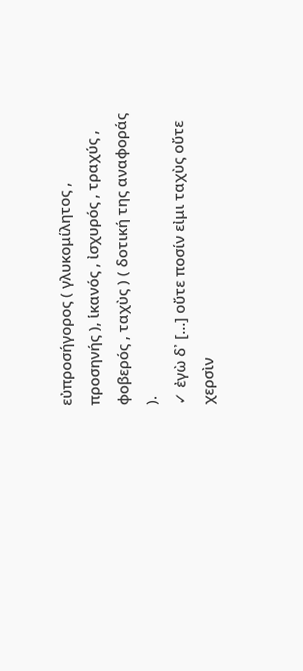εὐπροσήγορος ( γλυκομίλητος , προσηνής ), ἱκανός , ἰσχυρός , τραχύς , φοβερός , ταχὺς ) ( δοτική της αναφοράς ).
✓ ἐγὼ δ᾽ […] οὔτε ποσίν εἰμι ταχὺς οὔτε χερσὶν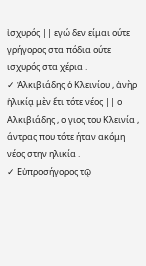ἰσχυρός || εγώ δεν είμαι ούτε γρήγορος στα πόδια ούτε ισχυρός στα χέρια .
✓ Ἀλκιβιάδης ὁ Κλεινίου , ἀνὴρ ἡλικίᾳ μὲν ἔτι τότε νέος || ο Αλκιβιάδης , ο γιος του Κλεινία , άντρας που τότε ήταν ακόμη νέος στην ηλικία .
✓ Εὐπροσήγορος τῷ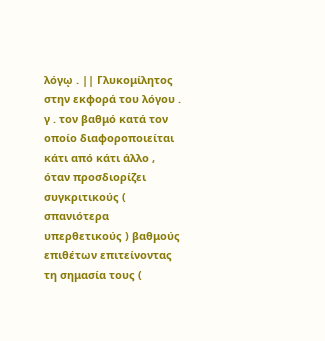λόγῳ . || Γλυκομίλητος στην εκφορά του λόγου .
γ . τον βαθμό κατά τον οποίο διαφοροποιείται κάτι από κάτι άλλο , όταν προσδιορίζει συγκριτικούς ( σπανιότερα υπερθετικούς ) βαθμούς επιθέτων επιτείνοντας τη σημασία τους (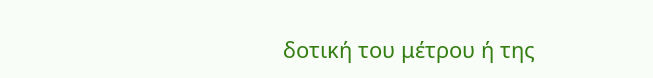δοτική του μέτρου ή της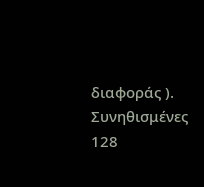διαφοράς ). Συνηθισμένες
128